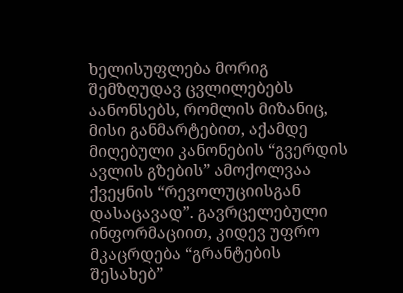ხელისუფლება მორიგ შემზღუდავ ცვლილებებს აანონსებს, რომლის მიზანიც, მისი განმარტებით, აქამდე მიღებული კანონების “გვერდის ავლის გზების” ამოქოლვაა ქვეყნის “რევოლუციისგან დასაცავად”. გავრცელებული ინფორმაციით, კიდევ უფრო მკაცრდება “გრანტების შესახებ”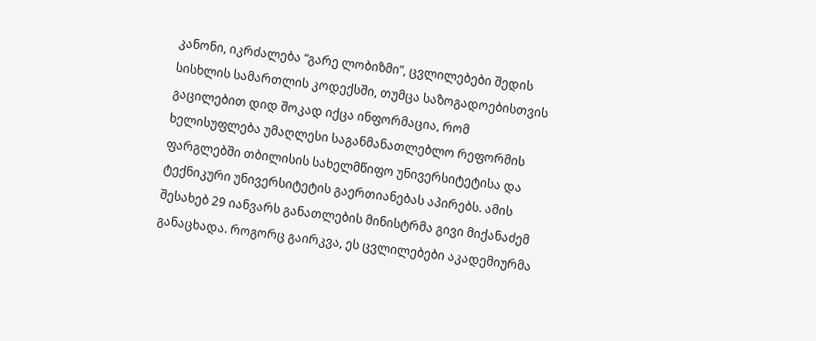კანონი, იკრძალება “გარე ლობიზმი”, ცვლილებები შედის სისხლის სამართლის კოდექსში, თუმცა საზოგადოებისთვის გაცილებით დიდ შოკად იქცა ინფორმაცია, რომ ხელისუფლება უმაღლესი საგანმანათლებლო რეფორმის ფარგლებში თბილისის სახელმწიფო უნივერსიტეტისა და ტექნიკური უნივერსიტეტის გაერთიანებას აპირებს. ამის შესახებ 29 იანვარს განათლების მინისტრმა გივი მიქანაძემ განაცხადა. როგორც გაირკვა, ეს ცვლილებები აკადემიურმა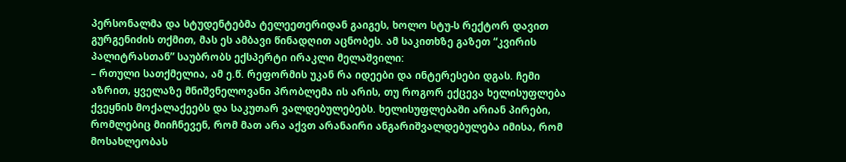პერსონალმა და სტუდენტებმა ტელეეთერიდან გაიგეს, ხოლო სტუ-ს რექტორ დავით გურგენიძის თქმით, მას ეს ამბავი წინადღით აცნობეს. ამ საკითხზე გაზეთ “კვირის პალიტრასთან” საუბრობს ექსპერტი ირაკლი მელაშვილი:
– რთული სათქმელია, ამ ე.წ. რეფორმის უკან რა იდეები და ინტერესები დგას. ჩემი აზრით, ყველაზე მნიშვნელოვანი პრობლემა ის არის, თუ როგორ ექცევა ხელისუფლება ქვეყნის მოქალაქეებს და საკუთარ ვალდებულებებს. ხელისუფლებაში არიან პირები, რომლებიც მიიჩნევენ, რომ მათ არა აქვთ არანაირი ანგარიშვალდებულება იმისა, რომ მოსახლეობას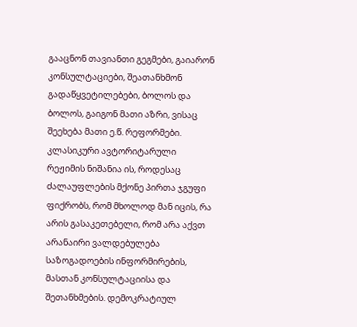გააცნონ თავიანთი გეგმები, გაიარონ კონსულტაციები, შეათანხმონ გადაწყვეტილებები, ბოლოს და ბოლოს, გაიგონ მათი აზრი, ვისაც შეეხება მათი ე.წ. რეფორმები. კლასიკური ავტორიტარული რეჟიმის ნიშანია ის, როდესაც ძალაუფლების მქონე პირთა ჯგუფი ფიქრობს, რომ მხოლოდ მან იცის, რა არის გასაკეთებელი, რომ არა აქვთ არანაირი ვალდებულება საზოგადოების ინფორმირების, მასთან კონსულტაციისა და შეთანხმების. დემოკრატიულ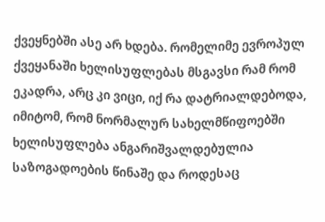ქვეყნებში ასე არ ხდება. რომელიმე ევროპულ ქვეყანაში ხელისუფლებას მსგავსი რამ რომ ეკადრა, არც კი ვიცი, იქ რა დატრიალდებოდა, იმიტომ, რომ ნორმალურ სახელმწიფოებში ხელისუფლება ანგარიშვალდებულია საზოგადოების წინაშე და როდესაც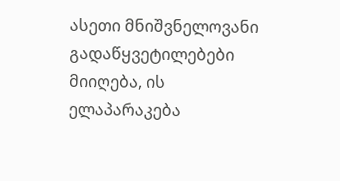ასეთი მნიშვნელოვანი გადაწყვეტილებები მიიღება, ის ელაპარაკება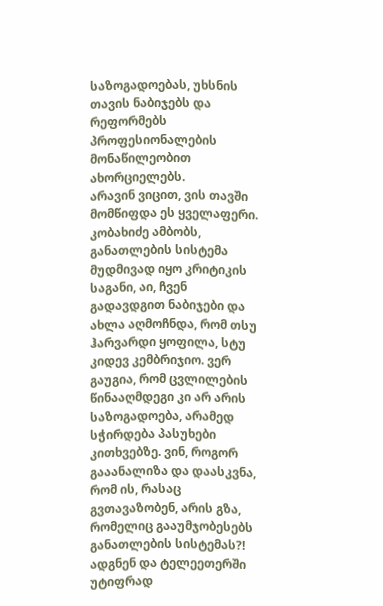საზოგადოებას, უხსნის თავის ნაბიჯებს და რეფორმებს პროფესიონალების მონაწილეობით ახორციელებს.
არავინ ვიცით, ვის თავში მომწიფდა ეს ყველაფერი. კობახიძე ამბობს, განათლების სისტემა მუდმივად იყო კრიტიკის საგანი, აი, ჩვენ გადავდგით ნაბიჯები და ახლა აღმოჩნდა, რომ თსუ ჰარვარდი ყოფილა, სტუ კიდევ კემბრიჯიო. ვერ გაუგია, რომ ცვლილების წინააღმდეგი კი არ არის საზოგადოება, არამედ სჭირდება პასუხები კითხვებზე. ვინ, როგორ გააანალიზა და დაასკვნა, რომ ის, რასაც გვთავაზობენ, არის გზა, რომელიც გააუმჯობესებს განათლების სისტემას?! ადგნენ და ტელეეთერში უტიფრად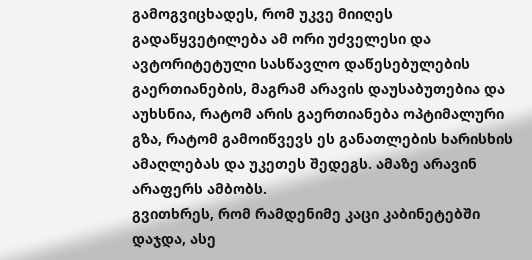გამოგვიცხადეს, რომ უკვე მიიღეს გადაწყვეტილება ამ ორი უძველესი და ავტორიტეტული სასწავლო დაწესებულების გაერთიანების, მაგრამ არავის დაუსაბუთებია და აუხსნია, რატომ არის გაერთიანება ოპტიმალური გზა, რატომ გამოიწვევს ეს განათლების ხარისხის ამაღლებას და უკეთეს შედეგს. ამაზე არავინ არაფერს ამბობს.
გვითხრეს, რომ რამდენიმე კაცი კაბინეტებში დაჯდა, ასე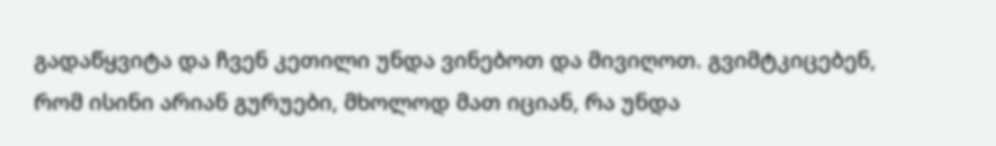გადაწყვიტა და ჩვენ კეთილი უნდა ვინებოთ და მივიღოთ. გვიმტკიცებენ, რომ ისინი არიან გურუები, მხოლოდ მათ იციან, რა უნდა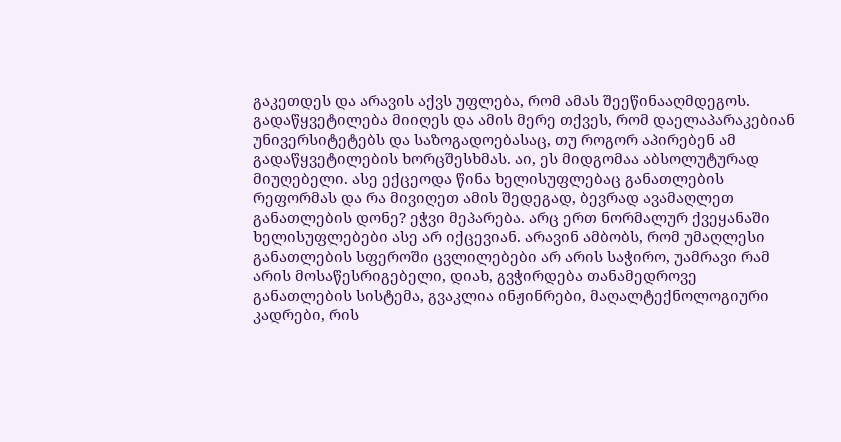გაკეთდეს და არავის აქვს უფლება, რომ ამას შეეწინააღმდეგოს. გადაწყვეტილება მიიღეს და ამის მერე თქვეს, რომ დაელაპარაკებიან უნივერსიტეტებს და საზოგადოებასაც, თუ როგორ აპირებენ ამ გადაწყვეტილების ხორცშესხმას. აი, ეს მიდგომაა აბსოლუტურად მიუღებელი. ასე ექცეოდა წინა ხელისუფლებაც განათლების რეფორმას და რა მივიღეთ ამის შედეგად, ბევრად ავამაღლეთ განათლების დონე? ეჭვი მეპარება. არც ერთ ნორმალურ ქვეყანაში ხელისუფლებები ასე არ იქცევიან. არავინ ამბობს, რომ უმაღლესი განათლების სფეროში ცვლილებები არ არის საჭირო, უამრავი რამ არის მოსაწესრიგებელი, დიახ, გვჭირდება თანამედროვე განათლების სისტემა, გვაკლია ინჟინრები, მაღალტექნოლოგიური კადრები, რის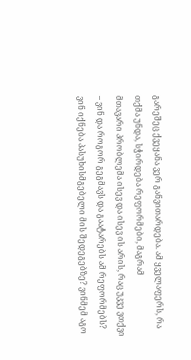გარეშეც ქვეყანა ვერ განვითარდება. ამ ყველაფერს, რა თქმა უნდა, სჭირდება რეფორმები, მაგრამ
მთავარი პრობლემა ისევ და ისევ ის არის, რაც უკვე ვთქვი – ვინ და როგორ გეგმავს და გაატარებს ამ რეფორმებს? ვინ იქნება პასუხისმგებელი მის შედეგებზე? ვინმემ აგო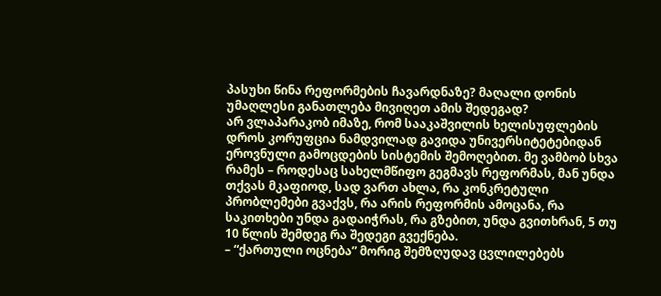პასუხი წინა რეფორმების ჩავარდნაზე? მაღალი დონის უმაღლესი განათლება მივიღეთ ამის შედეგად?
არ ვლაპარაკობ იმაზე, რომ სააკაშვილის ხელისუფლების დროს კორუფცია ნამდვილად გავიდა უნივერსიტეტებიდან ეროვნული გამოცდების სისტემის შემოღებით. მე ვამბობ სხვა რამეს – როდესაც სახელმწიფო გეგმავს რეფორმას, მან უნდა თქვას მკაფიოდ, სად ვართ ახლა, რა კონკრეტული პრობლემები გვაქვს, რა არის რეფორმის ამოცანა, რა საკითხები უნდა გადაიჭრას, რა გზებით, უნდა გვითხრან, 5 თუ 10 წლის შემდეგ რა შედეგი გვექნება.
– “ქართული ოცნება” მორიგ შემზღუდავ ცვლილებებს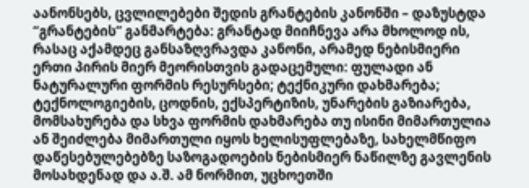აანონსებს, ცვლილებები შედის გრანტების კანონში – დაზუსტდა “გრანტების” განმარტება: გრანტად მიიჩნევა არა მხოლოდ ის, რასაც აქამდეც განსაზღვრავდა კანონი, არამედ ნებისმიერი ერთი პირის მიერ მეორისთვის გადაცემული: ფულადი ან ნატურალური ფორმის რესურსები; ტექნიკური დახმარება; ტექნოლოგიების, ცოდნის, ექსპერტიზის, უნარების გაზიარება, მომსახურება და სხვა ფორმის დახმარება თუ ისინი მიმართულია ან შეიძლება მიმართული იყოს ხელისუფლებაზე, სახელმწიფო დაწესებულებებზე საზოგადოების ნებისმიერ ნაწილზე გავლენის მოსახდენად და ა.შ. ამ ნორმით, უცხოეთში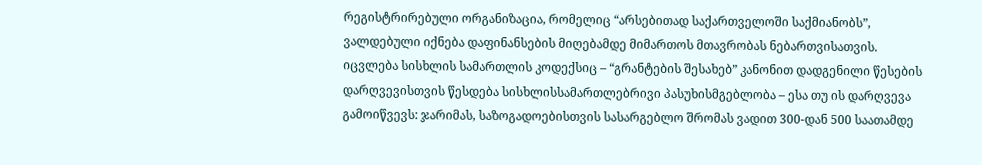რეგისტრირებული ორგანიზაცია, რომელიც “არსებითად საქართველოში საქმიანობს”, ვალდებული იქნება დაფინანსების მიღებამდე მიმართოს მთავრობას ნებართვისათვის. იცვლება სისხლის სამართლის კოდექსიც – “გრანტების შესახებ” კანონით დადგენილი წესების დარღვევისთვის წესდება სისხლისსამართლებრივი პასუხისმგებლობა – ესა თუ ის დარღვევა გამოიწვევს: ჯარიმას, საზოგადოებისთვის სასარგებლო შრომას ვადით 300-დან 500 საათამდე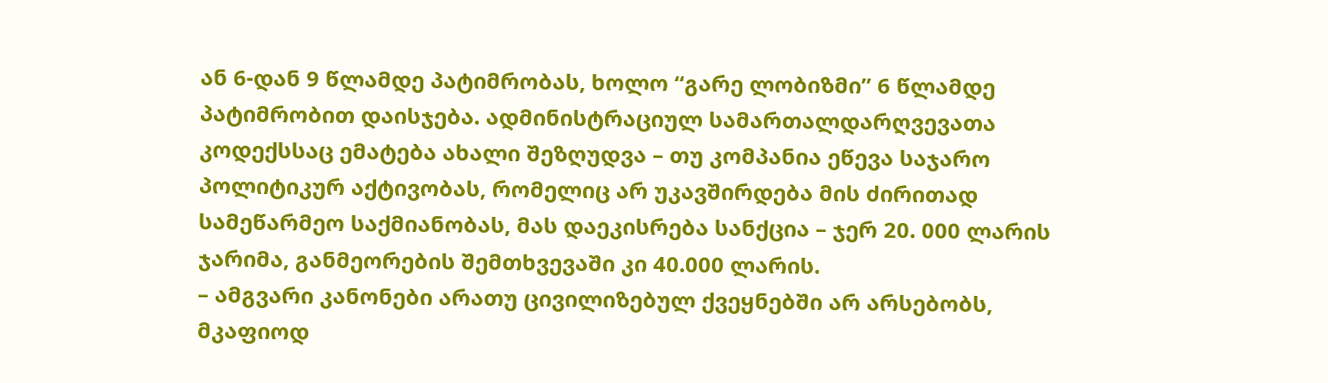ან 6-დან 9 წლამდე პატიმრობას, ხოლო “გარე ლობიზმი” 6 წლამდე პატიმრობით დაისჯება. ადმინისტრაციულ სამართალდარღვევათა კოდექსსაც ემატება ახალი შეზღუდვა – თუ კომპანია ეწევა საჯარო პოლიტიკურ აქტივობას, რომელიც არ უკავშირდება მის ძირითად სამეწარმეო საქმიანობას, მას დაეკისრება სანქცია – ჯერ 20. 000 ლარის ჯარიმა, განმეორების შემთხვევაში კი 40.000 ლარის.
– ამგვარი კანონები არათუ ცივილიზებულ ქვეყნებში არ არსებობს, მკაფიოდ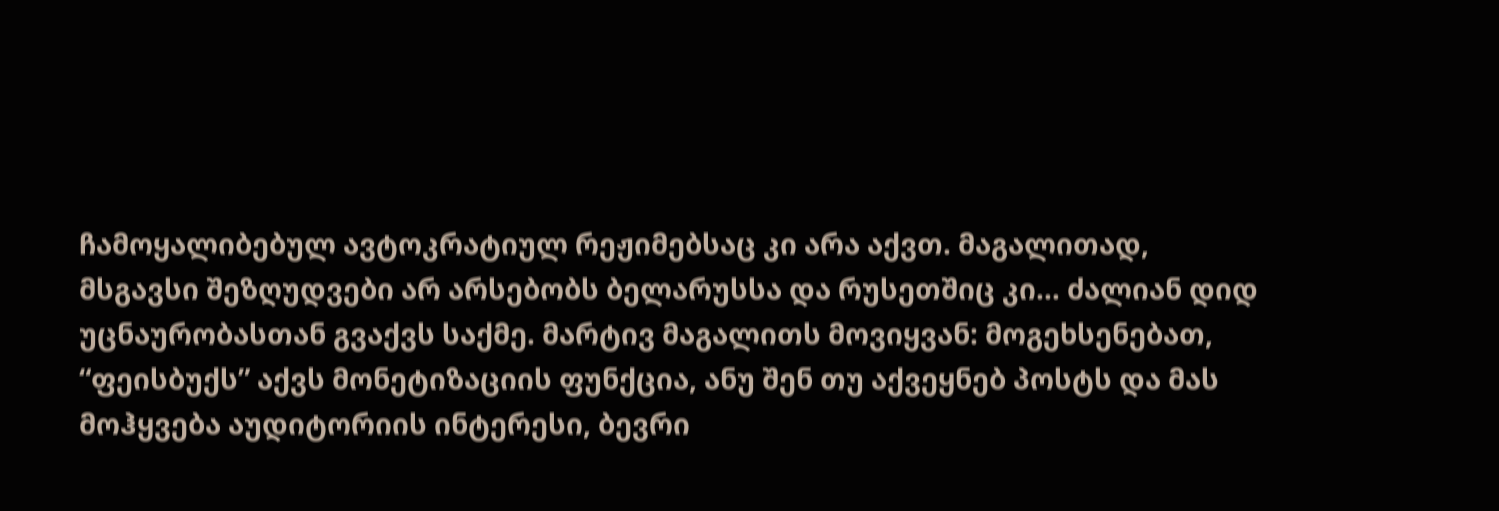ჩამოყალიბებულ ავტოკრატიულ რეჟიმებსაც კი არა აქვთ. მაგალითად, მსგავსი შეზღუდვები არ არსებობს ბელარუსსა და რუსეთშიც კი… ძალიან დიდ უცნაურობასთან გვაქვს საქმე. მარტივ მაგალითს მოვიყვან: მოგეხსენებათ, “ფეისბუქს” აქვს მონეტიზაციის ფუნქცია, ანუ შენ თუ აქვეყნებ პოსტს და მას მოჰყვება აუდიტორიის ინტერესი, ბევრი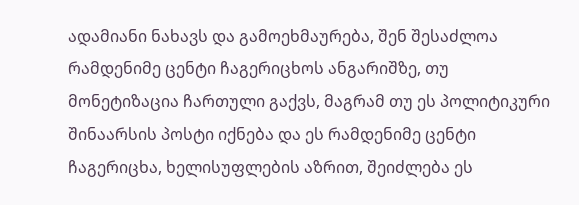ადამიანი ნახავს და გამოეხმაურება, შენ შესაძლოა რამდენიმე ცენტი ჩაგერიცხოს ანგარიშზე, თუ მონეტიზაცია ჩართული გაქვს, მაგრამ თუ ეს პოლიტიკური შინაარსის პოსტი იქნება და ეს რამდენიმე ცენტი ჩაგერიცხა, ხელისუფლების აზრით, შეიძლება ეს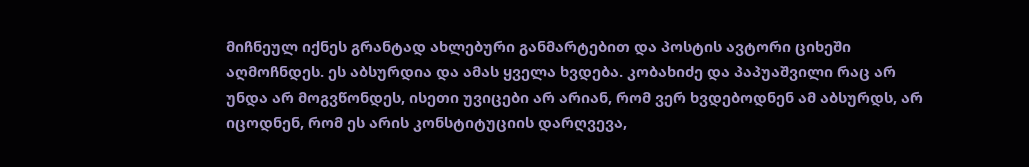მიჩნეულ იქნეს გრანტად ახლებური განმარტებით და პოსტის ავტორი ციხეში აღმოჩნდეს. ეს აბსურდია და ამას ყველა ხვდება. კობახიძე და პაპუაშვილი რაც არ უნდა არ მოგვწონდეს, ისეთი უვიცები არ არიან, რომ ვერ ხვდებოდნენ ამ აბსურდს, არ იცოდნენ, რომ ეს არის კონსტიტუციის დარღვევა,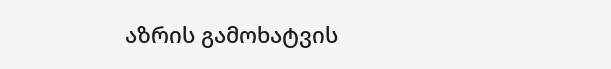აზრის გამოხატვის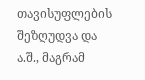თავისუფლების შეზღუდვა და ა.შ., მაგრამ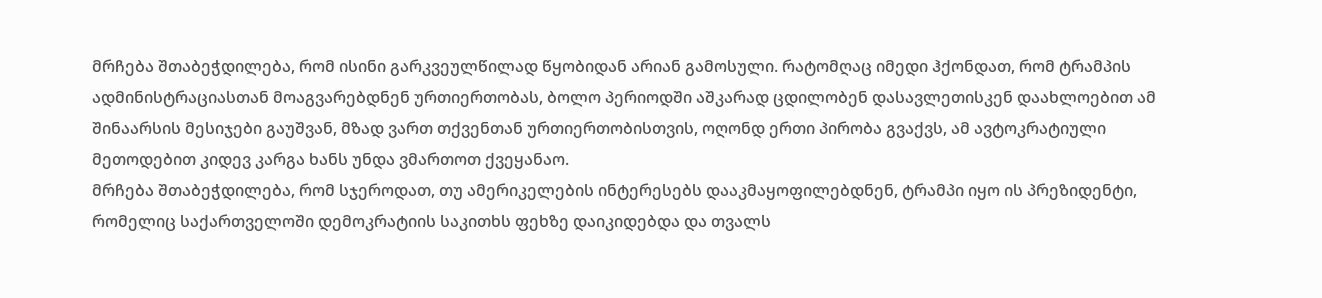მრჩება შთაბეჭდილება, რომ ისინი გარკვეულწილად წყობიდან არიან გამოსული. რატომღაც იმედი ჰქონდათ, რომ ტრამპის ადმინისტრაციასთან მოაგვარებდნენ ურთიერთობას, ბოლო პერიოდში აშკარად ცდილობენ დასავლეთისკენ დაახლოებით ამ შინაარსის მესიჯები გაუშვან, მზად ვართ თქვენთან ურთიერთობისთვის, ოღონდ ერთი პირობა გვაქვს, ამ ავტოკრატიული მეთოდებით კიდევ კარგა ხანს უნდა ვმართოთ ქვეყანაო.
მრჩება შთაბეჭდილება, რომ სჯეროდათ, თუ ამერიკელების ინტერესებს დააკმაყოფილებდნენ, ტრამპი იყო ის პრეზიდენტი, რომელიც საქართველოში დემოკრატიის საკითხს ფეხზე დაიკიდებდა და თვალს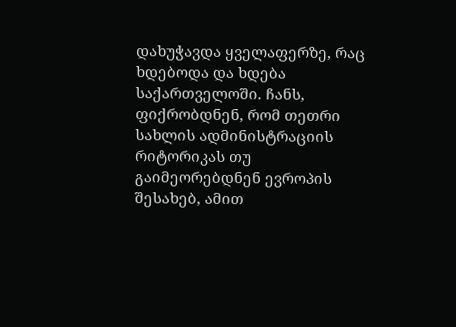დახუჭავდა ყველაფერზე, რაც ხდებოდა და ხდება საქართველოში. ჩანს, ფიქრობდნენ, რომ თეთრი სახლის ადმინისტრაციის რიტორიკას თუ გაიმეორებდნენ ევროპის შესახებ, ამით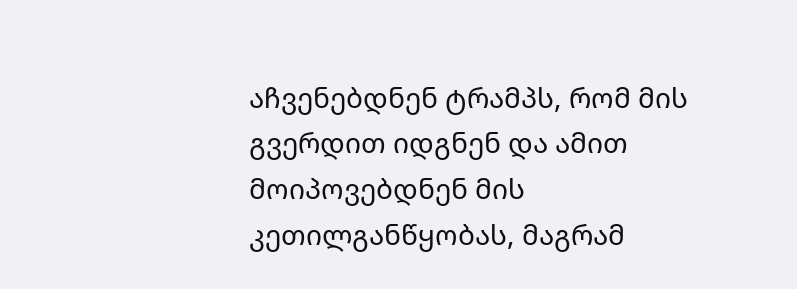აჩვენებდნენ ტრამპს, რომ მის გვერდით იდგნენ და ამით მოიპოვებდნენ მის კეთილგანწყობას, მაგრამ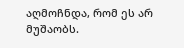აღმოჩნდა, რომ ეს არ მუშაობს.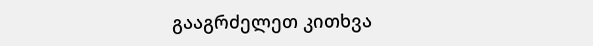გააგრძელეთ კითხვა